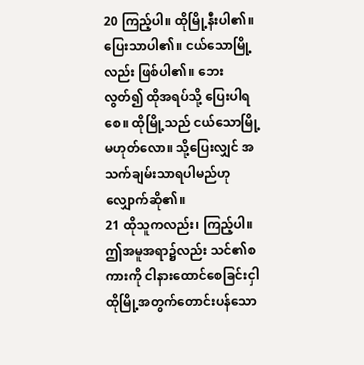20 ကြည့်ပါ။ ထိုမြို့နီးပါ၏။ ပြေးသာပါ၏။ ငယ်သောမြို့လည်း ဖြစ်ပါ၏။ ဘေးလွတ်၍ ထိုအရပ်သို့ ပြေးပါရစေ။ ထိုမြို့သည် ငယ်သောမြို့ မဟုတ်လော။ သို့ပြေးလျှင် အသက်ချမ်းသာရပါမည်ဟု လျှောက်ဆို၏။
21 ထိုသူကလည်း၊ ကြည့်ပါ။ ဤအမူအရာ၌လည်း သင်၏စကားကို ငါနားထောင်စေခြင်းငှါ ထိုမြို့အတွက်တောင်းပန်သော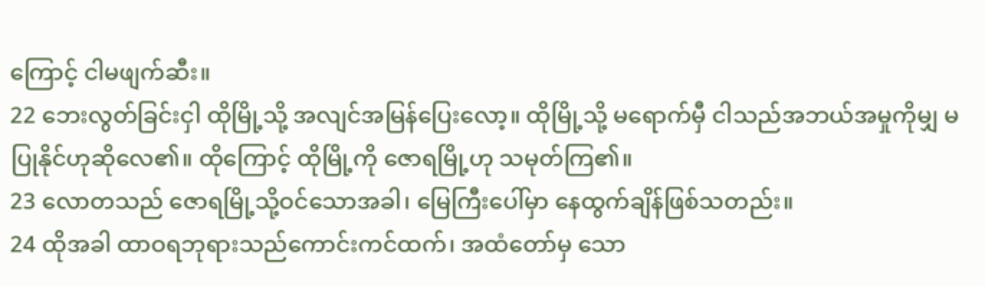ကြောင့် ငါမဖျက်ဆီး။
22 ဘေးလွတ်ခြင်းငှါ ထိုမြို့သို့ အလျင်အမြန်ပြေးလော့။ ထိုမြို့သို့ မရောက်မှီ ငါသည်အဘယ်အမှုကိုမျှ မပြုနိုင်ဟုဆိုလေ၏။ ထိုကြောင့် ထိုမြို့ကို ဇောရမြို့ဟု သမုတ်ကြ၏။
23 လောတသည် ဇောရမြို့သို့ဝင်သောအခါ၊ မြေကြီးပေါ်မှာ နေထွက်ချိန်ဖြစ်သတည်း။
24 ထိုအခါ ထာဝရဘုရားသည်ကောင်းကင်ထက်၊ အထံတော်မှ သော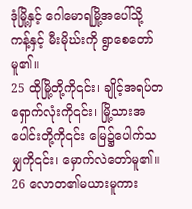ဒုံမြို့နှင့် ဂေါမောရမြို့အပေါ်သို့ ကန့်နှင့် မီးမိုဃ်းကို ရွာစေတော်မူ၏။
25 ထိုမြို့တို့ကို၎င်း၊ ချိုင့်အရပ်တရှောက်လုံးကို၎င်း၊ မြို့သားအပေါင်းတို့ကို၎င်း မြေ၌ပေါက်သမျှကို၎င်း၊ မှောက်လဲတော်မူ၏။
26 လောတ၏မယားမူကား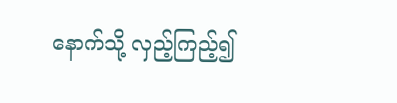နောက်သို့ လှည့်ကြည့်၍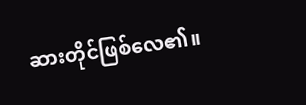ဆားတိုင်ဖြစ်လေ၏။